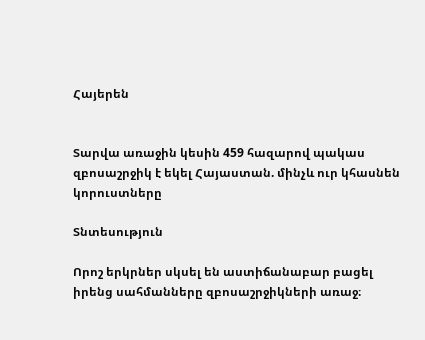Հայերեն


Տարվա առաջին կեսին 459 հազարով պակաս զբոսաշրջիկ է եկել Հայաստան. մինչև ուր կհասնեն կորուստները

Տնտեսություն

Որոշ երկրներ սկսել են աստիճանաբար բացել իրենց սահմանները զբոսաշրջիկների առաջ։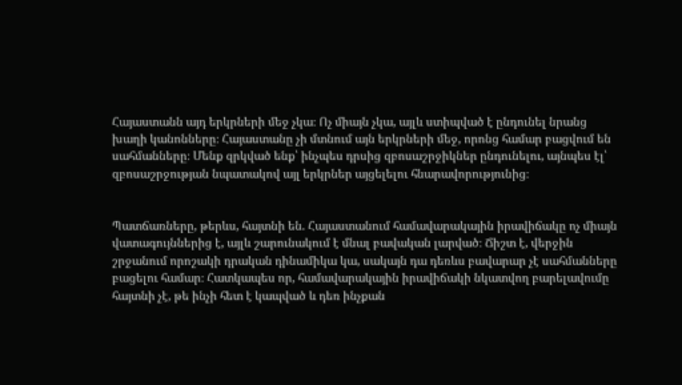Հայաստանն այդ երկրների մեջ չկա։ Ոչ միայն չկա, այլև ստիպված է ընդունել նրանց խաղի կանոնները։ Հայաստանը չի մտնում այն երկրների մեջ, որոնց համար բացվում են սահմանները։ Մենք զրկված ենք՝ ինչպես դրսից զբոսաշրջիկներ ընդունելու, այնպես էլ՝ զբոսաշրջության նպատակով այլ երկրներ այցելելու հնարավորությունից։


Պատճառները, թերևս, հայտնի են. Հայաստանում համավարակային իրավիճակը ոչ միայն վատագույններից է, այլև շարունակում է մնալ բավական լարված։ Ճիշտ է, վերջին շրջանում որոշակի դրական դինամիկա կա, սակայն դա դեռևս բավարար չէ սահմանները բացելու համար։ Հատկապես որ, համավարակային իրավիճակի նկատվող բարելավումը հայտնի չէ, թե ինչի հետ է կապված և դեռ ինչքան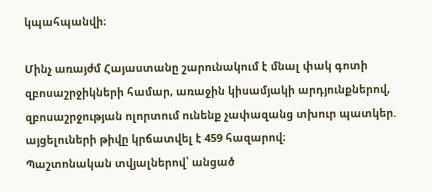կպահպանվի։

Մինչ առայժմ Հայաստանը շարունակում է մնալ փակ գոտի զբոսաշրջիկների համար, առաջին կիսամյակի արդյունքներով, զբոսաշրջության ոլորտում ունենք չափազանց տխուր պատկեր. այցելուների թիվը կրճատվել է 459 հազարով։
Պաշտոնական տվյալներով՝ անցած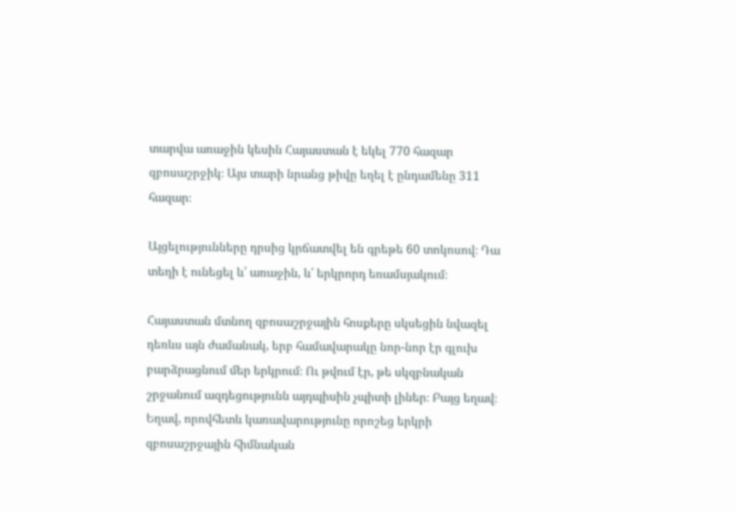տարվա առաջին կեսին Հայաստան է եկել 770 հազար զբոսաշրջիկ։ Այս տարի նրանց թիվը եղել է ընդամենը 311 հազար։

Այցելությունները դրսից կրճատվել են գրեթե 60 տոկոսով։ Դա տեղի է ունեցել և՛ առաջին, և՛ երկրորդ եռամսյակում։

Հայաստան մտնող զբոսաշրջային հոսքերը սկսեցին նվազել դեռևս այն ժամանակ, երբ համավարակը նոր-նոր էր գլուխ բարձրացնում մեր երկրում։ Ու թվում էր, թե սկզբնական շրջանում ազդեցությունն այդպիսին չպիտի լիներ։ Բայց եղավ։ Եղավ, որովհետև կառավարությունը որոշեց երկրի զբոսաշրջային հիմնական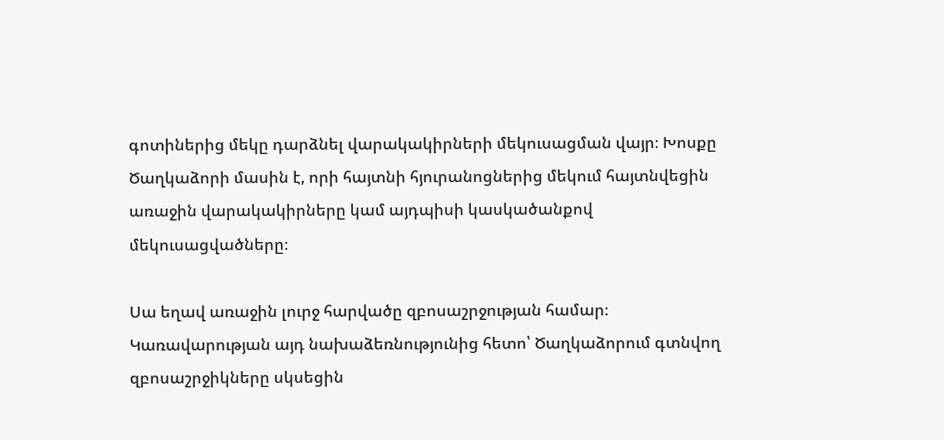գոտիներից մեկը դարձնել վարակակիրների մեկուսացման վայր։ Խոսքը Ծաղկաձորի մասին է, որի հայտնի հյուրանոցներից մեկում հայտնվեցին առաջին վարակակիրները կամ այդպիսի կասկածանքով մեկուսացվածները։

Սա եղավ առաջին լուրջ հարվածը զբոսաշրջության համար։ Կառավարության այդ նախաձեռնությունից հետո՝ Ծաղկաձորում գտնվող զբոսաշրջիկները սկսեցին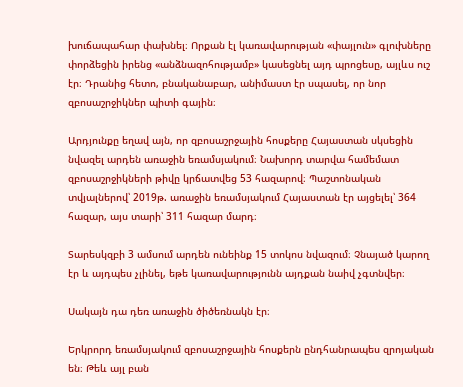խուճապահար փախնել։ Որքան էլ կառավարության «փայլուն» գլուխները փորձեցին իրենց «անձնազոհությամբ» կասեցնել այդ պրոցեսը, այլևս ուշ էր։ Դրանից հետո, բնականաբար, անիմաստ էր սպասել, որ նոր զբոսաշրջիկներ պիտի գային։

Արդյունքը եղավ այն, որ զբոսաշրջային հոսքերը Հայաստան սկսեցին նվազել արդեն առաջին եռամսյակում։ Նախորդ տարվա համեմատ զբոսաշրջիկների թիվը կրճատվեց 53 հազարով։ Պաշտոնական տվյալներով՝ 2019թ. առաջին եռամսյակում Հայաստան էր այցելել՝ 364 հազար, այս տարի՝ 311 հազար մարդ։

Տարեսկզբի 3 ամսում արդեն ունեինք 15 տոկոս նվազում։ Չնայած կարող էր և այդպես չլինել, եթե կառավարությունն այդքան նաիվ չգտնվեր։

Սակայն դա դեռ առաջին ծիծեռնակն էր։

Երկրորդ եռամսյակում զբոսաշրջային հոսքերն ընդհանրապես զրոյական են։ Թեև այլ բան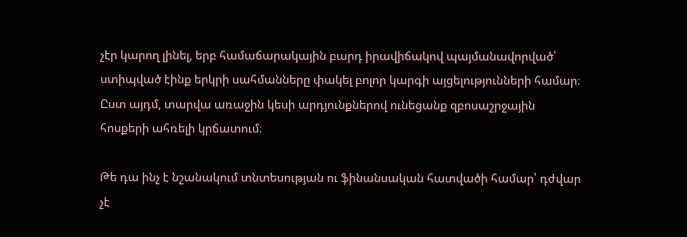չէր կարող լինել, երբ համաճարակային բարդ իրավիճակով պայմանավորված՝ ստիպված էինք երկրի սահմանները փակել բոլոր կարգի այցելությունների համար։ Ըստ այդմ, տարվա առաջին կեսի արդյունքներով ունեցանք զբոսաշրջային հոսքերի ահռելի կրճատում։

Թե դա ինչ է նշանակում տնտեսության ու ֆինանսական հատվածի համար՝ դժվար չէ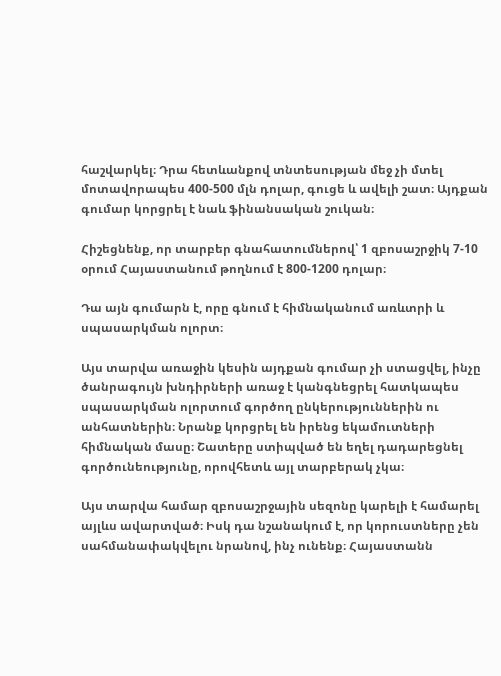հաշվարկել։ Դրա հետևանքով տնտեսության մեջ չի մտել մոտավորապես 400-500 մլն դոլար, գուցե և ավելի շատ։ Այդքան գումար կորցրել է նաև ֆինանսական շուկան։

Հիշեցնենք, որ տարբեր գնահատումներով՝ 1 զբոսաշրջիկ 7-10 օրում Հայաստանում թողնում է 800-1200 դոլար։

Դա այն գումարն է, որը գնում է հիմնականում առևտրի և սպասարկման ոլորտ։

Այս տարվա առաջին կեսին այդքան գումար չի ստացվել, ինչը ծանրագույն խնդիրների առաջ է կանգնեցրել հատկապես սպասարկման ոլորտում գործող ընկերություններին ու անհատներին։ Նրանք կորցրել են իրենց եկամուտների հիմնական մասը։ Շատերը ստիպված են եղել դադարեցնել գործունեությունը, որովհետև այլ տարբերակ չկա։

Այս տարվա համար զբոսաշրջային սեզոնը կարելի է համարել այլևս ավարտված։ Իսկ դա նշանակում է, որ կորուստները չեն սահմանափակվելու նրանով, ինչ ունենք։ Հայաստանն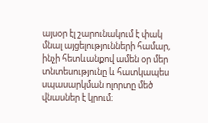այսօր էլ շարունակում է փակ մնալ այցելությունների համար, ինչի հետևանքով ամեն օր մեր տնտեսությունը և հատկապես սպասարկման ոլորտը մեծ վնասներ է կրում։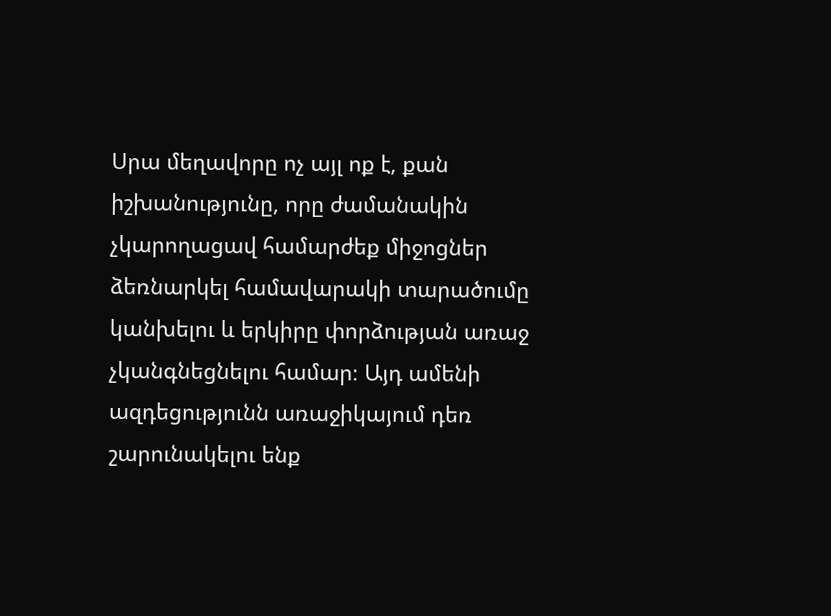Սրա մեղավորը ոչ այլ ոք է, քան իշխանությունը, որը ժամանակին չկարողացավ համարժեք միջոցներ ձեռնարկել համավարակի տարածումը կանխելու և երկիրը փորձության առաջ չկանգնեցնելու համար։ Այդ ամենի ազդեցությունն առաջիկայում դեռ շարունակելու ենք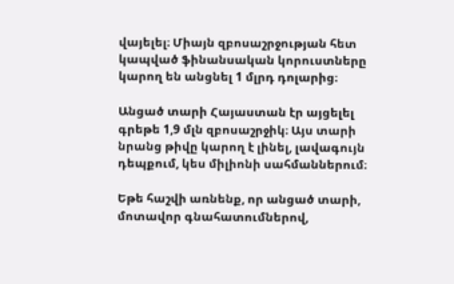վայելել։ Միայն զբոսաշրջության հետ կապված ֆինանսական կորուստները կարող են անցնել 1 մլրդ դոլարից։

Անցած տարի Հայաստան էր այցելել գրեթե 1,9 մլն զբոսաշրջիկ։ Այս տարի նրանց թիվը կարող է լինել, լավագույն դեպքում, կես միլիոնի սահմաններում։

Եթե հաշվի առնենք, որ անցած տարի, մոտավոր գնահատումներով,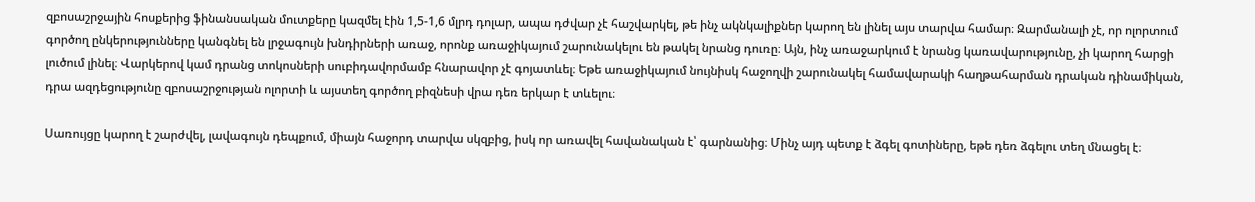զբոսաշրջային հոսքերից ֆինանսական մուտքերը կազմել էին 1,5-1,6 մլրդ դոլար, ապա դժվար չէ հաշվարկել, թե ինչ ակնկալիքներ կարող են լինել այս տարվա համար։ Զարմանալի չէ, որ ոլորտում գործող ընկերությունները կանգնել են լրջագույն խնդիրների առաջ, որոնք առաջիկայում շարունակելու են թակել նրանց դուռը։ Այն, ինչ առաջարկում է նրանց կառավարությունը, չի կարող հարցի լուծում լինել։ Վարկերով կամ դրանց տոկոսների սուբիդավորմամբ հնարավոր չէ գոյատևել։ Եթե առաջիկայում նույնիսկ հաջողվի շարունակել համավարակի հաղթահարման դրական դինամիկան, դրա ազդեցությունը զբոսաշրջության ոլորտի և այստեղ գործող բիզնեսի վրա դեռ երկար է տևելու։

Սառույցը կարող է շարժվել, լավագույն դեպքում, միայն հաջորդ տարվա սկզբից, իսկ որ առավել հավանական է՝ գարնանից։ Մինչ այդ պետք է ձգել գոտիները, եթե դեռ ձգելու տեղ մնացել է։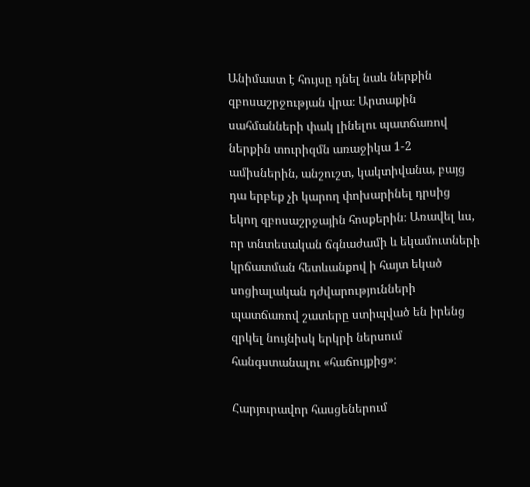Անիմաստ է հույսը դնել նաև ներքին զբոսաշրջության վրա։ Արտաքին սահմանների փակ լինելու պատճառով ներքին տուրիզմն առաջիկա 1-2 ամիսներին, անշուշտ, կակտիվանա, բայց դա երբեք չի կարող փոխարինել դրսից եկող զբոսաշրջային հոսքերին։ Առավել ևս, որ տնտեսական ճգնաժամի և եկամուտների կրճատման հետևանքով ի հայտ եկած սոցիալական դժվարությունների պատճառով շատերը ստիպված են իրենց զրկել նույնիսկ երկրի ներսում հանգստանալու «հաճույքից»։

Հարյուրավոր հասցեներում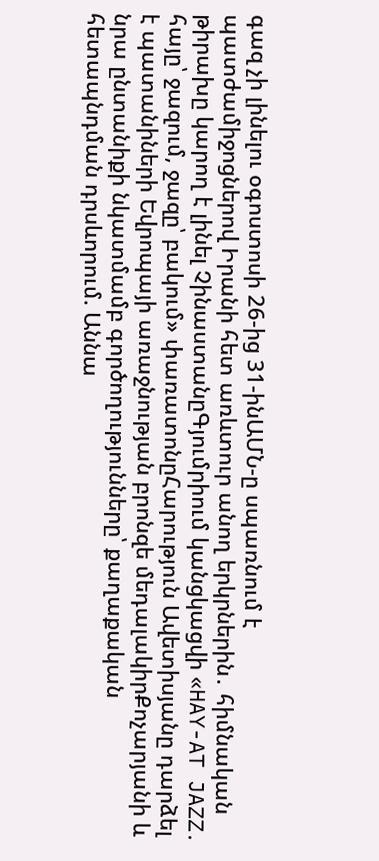գազ չի լինելու օգոստոսի 26-ից 31-ինԱՄՆ-ը սպառնում է պատժամիջոցներով Իրանի հետ առևտուր անող երկրներին․ հիմնական թիրախը կարող է լինել ՉինաստանըԳյումրիում կանցկացվի «HAY-AT JAZZ․ հայը՝ ջազում, ջազը՝ բակում» փառատոնըՀարություն Ավետիսյանը դարձել է պատանիների Եվրոպայի առաջնության բրոնզե մեդալակիրՔոչարյանի և նրա ընտանիքի նկատմամբ գործողությունները՝ քաղաքական հետապնդման դրսևորում. Աննա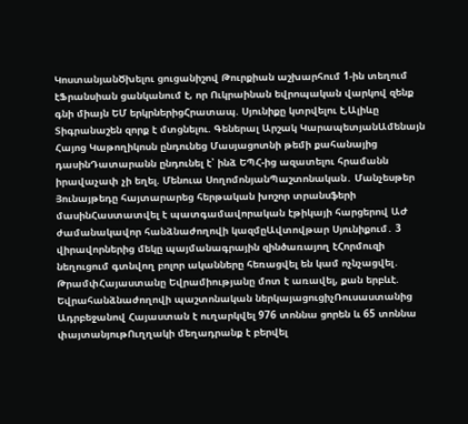ԿոստանյանԾխելու ցուցանիշով Թուրքիան աշխարհում 1-ին տեղում էՖրանսիան ցանկանում է, որ Ուկրաինան եվրոպական վարկով զենք գնի միայն ԵՄ երկրներիցՀրատապ. Սյունիքը կտրվելու է,Ալիևը Տիգրանաշեն զորք է մտցնելու. Գեներալ Արշակ ԿարապետյանԱմենայն Հայոց Կաթողիկոսն ընդունեց Մասյացոտնի թեմի քահանայից դասինԴատարանն ընդունել է՝ ինձ ԵՊՀ-ից ազատելու հրամանն իրավաչափ չի եղել. Մենուա ՍողոմոնյանՊաշտոնական․ Մանչեսթեր Յունայթեդը հայտարարեց հերթական խոշոր տրանսֆերի մասինՀաստատվել է պատգամավորական էթիկայի հարցերով ԱԺ ժամանակավոր հանձնաժողովի կազմըԱվտովթար Սյունիքում․ 3 վիրավորներից մեկը պայմանագրային զինծառայող էՀորմուզի նեղուցում գտնվող բոլոր ականները հեռացվել են կամ ոչնչացվել․ ԹրամփՀայաստանը Եվրամիությանը մոտ է առավել, քան երբևէ. Եվրահանձնաժողովի պաշտոնական ներկայացուցիչՌուսաստանից Ադրբեջանով Հայաստան է ուղարկվել 976 տոննա ցորեն և 65 տոննա փայտանյութՈւղղակի մեղադրանք է բերվել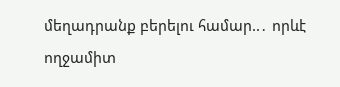մեղադրանք բերելու համար..․ որևէ ողջամիտ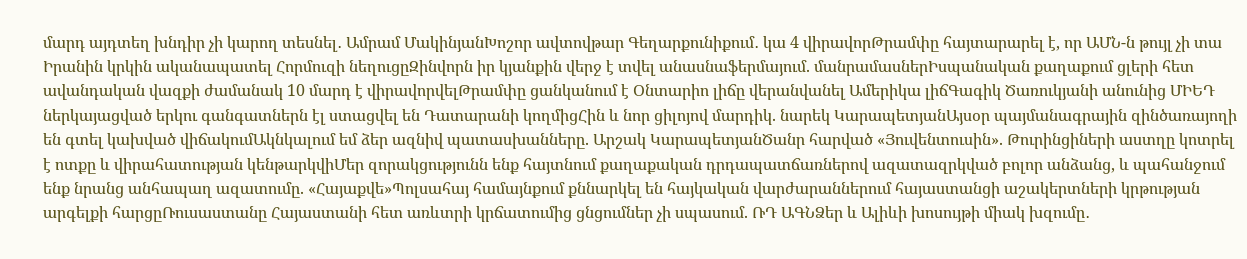մարդ այդտեղ խնդիր չի կարող տեսնել․ Ամրամ ՄակինյանԽոշոր ավտովթար Գեղարքունիքում․ կա 4 վիրավորԹրամփը հայտարարել է, որ ԱՄՆ-ն թույլ չի տա Իրանին կրկին ականապատել Հորմուզի նեղուցըԶինվորն իր կյանքին վերջ է տվել անասնաֆերմայում. մանրամասներԻսպանական քաղաքում ցլերի հետ ավանդական վազքի ժամանակ 10 մարդ է վիրավորվելԹրամփը ցանկանում է Օնտարիո լիճը վերանվանել Ամերիկա լիճԳագիկ Ծառուկյանի անունից ՄԻԵԴ ներկայացված երկու գանգատներն էլ ստացվել են Դատարանի կողմիցՀին և նոր ցիլոյով մարդիկ. նարեկ ԿարապետյանԱյսօր պայմանագրային զինծառայողի են գտել կախված վիճակումԱկնկալում եմ ձեր ազնիվ պատասխանները. Արշակ ԿարապետյանԾանր հարված «Յուվենտուսին». Թուրինցիների աստղը կոտրել է ոտքը և վիրահատության կենթարկվիՄեր զորակցությունն ենք հայտնում քաղաքական դրդապատճառներով ազատազրկված բոլոր անձանց, և պահանջում ենք նրանց անհապաղ ազատումը. «Հայաքվե»Պոլսահայ համայնքում քննարկել են հայկական վարժարաններում հայաստանցի աշակերտների կրթության արգելքի հարցըՌուսաստանը Հայաստանի հետ առևտրի կրճատումից ցնցումներ չի սպասում. ՌԴ ԱԳՆՁեր և Ալիևի խոսույթի միակ խզումը․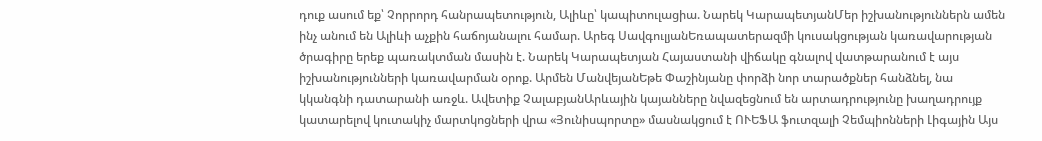դուք ասում եք՝ Չորրորդ հանրապետություն, Ալիևը՝ կապիտուլացիա. Նարեկ ԿարապետյանՄեր իշխանություններն ամեն ինչ անում են Ալիևի աչքին հաճոյանալու համար. Արեգ ՍավգուլյանԵռապատերազմի կուսակցության կառավարության ծրագիրը երեք պառակտման մասին է. Նարեկ Կարապետյան Հայաստանի վիճակը գնալով վատթարանում է այս իշխանությունների կառավարման օրոք. Արմեն ՄանվեյանԵթե Փաշինյանը փորձի նոր տարածքներ հանձնել, նա կկանգնի դատարանի առջև. Ավետիք ՉալաբյանԱրևային կայանները նվազեցնում են արտադրությունը խաղադրույք կատարելով կուտակիչ մարտկոցների վրա «Յունիսպորտը» մասնակցում է ՈՒԵՖԱ ֆուտզալի Չեմպիոնների Լիգային Այս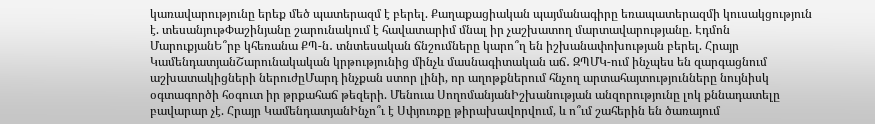կառավարությունը երեք մեծ պատերազմ է բերել. Քաղաքացիական պայմանագիրը եռապատերազմի կուսակցություն է. տեսանյութՓաշինյանը շարունակում է հավատարիմ մնալ իր չաշխատող մարտավարությանը. Էդմոն ՄարուքյանԵ՞րբ կհեռանա ՔՊ-ն․ տնտեսական ճնշումները կարո՞ղ են իշխանափոխության բերել. Հրայր ԿամենդատյանՇարունակական կրթությունից մինչև մասնագիտական աճ․ ԶՊՄԿ-ում ինչպես են զարգացնում աշխատակիցների ներուժըՄարդ ինչքան ստոր լինի, որ աղոթքներում հնչող արտահայտությունները նույնիսկ օգտագործի հօգուտ իր թրքահաճ թեզերի. Մենուա ՍողոմանյանԻշխանության անզորությունը լոկ քննադատելը բավարար չէ. Հրայր ԿամենդատյանԻնչո՞ւ է Սփյուռքը թիրախավորվում, և ո՞ւմ շահերին են ծառայում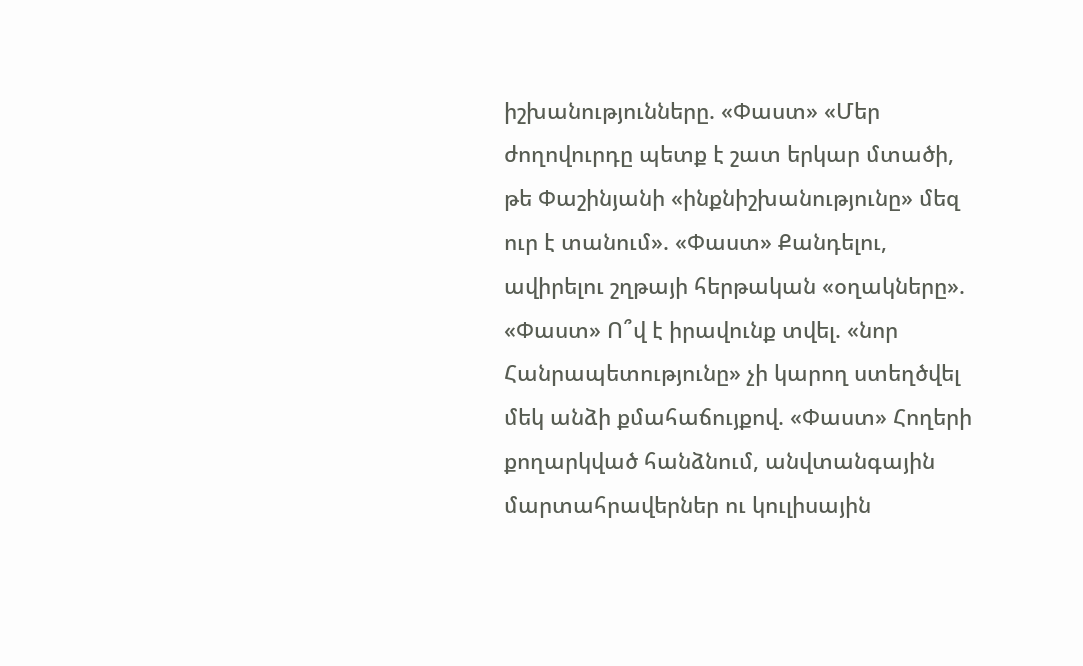իշխանությունները. «Փաստ» «Մեր ժողովուրդը պետք է շատ երկար մտածի, թե Փաշինյանի «ինքնիշխանությունը» մեզ ուր է տանում». «Փաստ» Քանդելու, ավիրելու շղթայի հերթական «օղակները». «Փաստ» Ո՞վ է իրավունք տվել. «նոր Հանրապետությունը» չի կարող ստեղծվել մեկ անձի քմահաճույքով. «Փաստ» Հողերի քողարկված հանձնում, անվտանգային մարտահրավերներ ու կուլիսային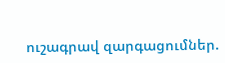ուշագրավ զարգացումներ.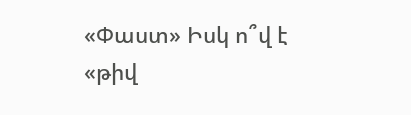«Փաստ» Իսկ ո՞վ է «թիվ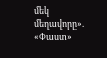մեկ մեղավորը». «Փաստ»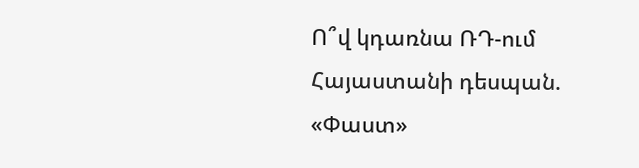Ո՞վ կդառնա ՌԴ-ում Հայաստանի դեսպան. «Փաստ»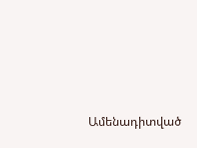Ամենադիտված